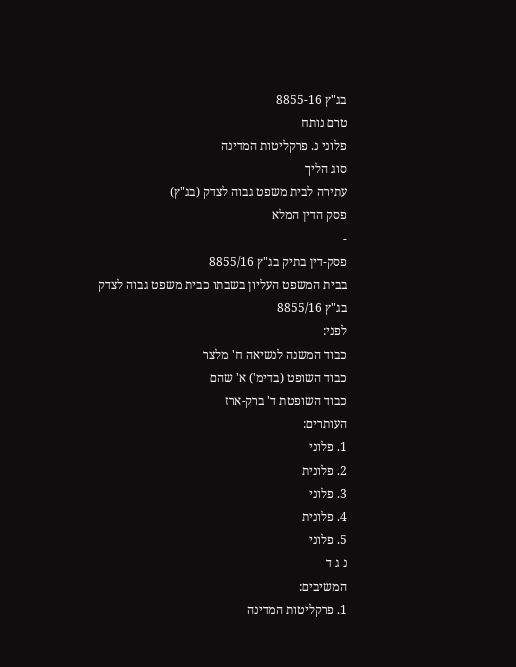בג"ץ 8855-16
טרם נותח
פלוני נ. פרקליטות המדינה
סוג הליך
עתירה לבית משפט גבוה לצדק (בג"ץ)
פסק הדין המלא
-
פסק-דין בתיק בג"ץ 8855/16
בבית המשפט העליון בשבתו כבית משפט גבוה לצדק
בג"ץ 8855/16
לפני:
כבוד המשנה לנשיאה ח' מלצר
כבוד השופט (בדימ') א' שהם
כבוד השופטת ד' ברק-ארז
העותרים:
1. פלוני
2. פלונית
3. פלוני
4. פלונית
5. פלוני
נ ג ד
המשיבים:
1. פרקליטות המדינה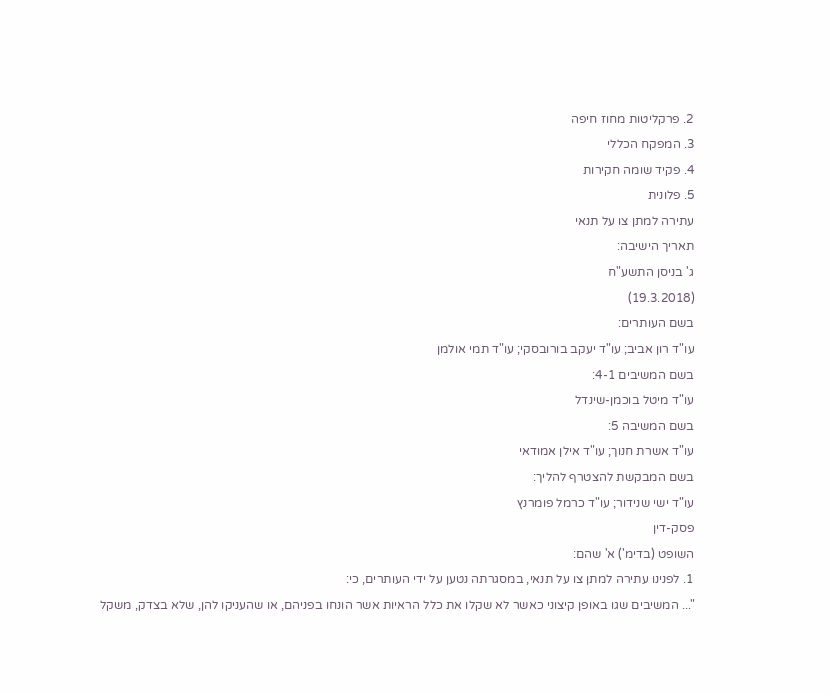2. פרקליטות מחוז חיפה
3. המפקח הכללי
4. פקיד שומה חקירות
5. פלונית
עתירה למתן צו על תנאי
תאריך הישיבה:
ג' בניסן התשע"ח
(19.3.2018)
בשם העותרים:
עו"ד רון אביב; עו"ד יעקב בורובסקי; עו"ד תמי אולמן
בשם המשיבים 4-1:
עו"ד מיטל בוכמן-שינדל
בשם המשיבה 5:
עו"ד אשרת חנוך; עו"ד אילן אמודאי
בשם המבקשת להצטרף להליך:
עו"ד ישי שנידור; עו"ד כרמל פומרנץ
פסק-דין
השופט (בדימ') א' שהם:
1. לפנינו עתירה למתן צו על תנאי, במסגרתה נטען על ידי העותרים, כי:
"... המשיבים שגו באופן קיצוני כאשר לא שקלו את כלל הראיות אשר הונחו בפניהם, או שהעניקו להן, שלא בצדק, משקל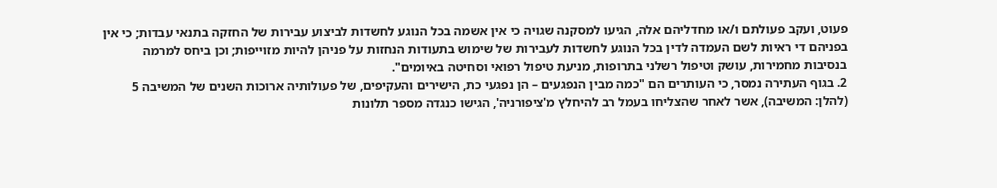פעוט, ועקב פעולתם ו/או מחדליהם אלה, הגיעו למסקנה שגויה כי אין אשמה בכל הנוגע לחשדות לביצוע עבירות של החזקה בתנאי עבדות; כי אין בפניהם די ראיות לשם העמדה לדין בכל הנוגע לחשדות לעבירות של שימוש בתעודות הנחזות על פניהן להיות מזוייפות; וכן ביחס למרמה בנסיבות מחמירות, עושק וטיפול רשלני בתרופות, מניעת טיפול רפואי וסחיטה באיומים".
2. בגוף העתירה נמסר, כי העותרים הם "כמה מבין הנפגעים – הן נפגעי כת, הישירים והעקיפים, של פעולותיה ארוכות השנים של המשיבה 5 (להלן: המשיבה), אשר לאחר שהצליחו בעמל רב להיחלץ מ'ציפורניה', הגישו כנגדה מספר תלונות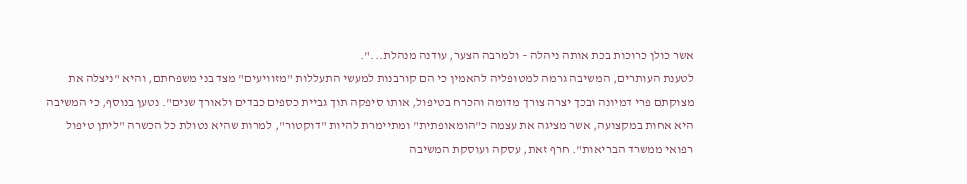אשר כולן כרוכות בכת אותה ניהלה – ולמרבה הצער, עודנה מנהלת...".
לטענת העותרים, המשיבה גרמה למטופליה להאמין כי הם קורבנות למעשי התעללות "מזוויעים" מצד בני משפחתם, והיא "ניצלה את מצוקתם פרי דמיונה ובכך יצרה צורך מדומה והכרח בטיפול, אותו סיפקה תוך גביית כספים כבדים ולאורך שנים". נטען בנוסף, כי המשיבה היא אחות במקצועה, אשר מציגה את עצמה כ"הומאופתית" ומתיימרת להיות "דוקטור", למרות שהיא נטולת כל הכשרה "ליתן טיפול רפואי ממשרד הבריאות". חרף זאת, עסקה ועוסקת המשיבה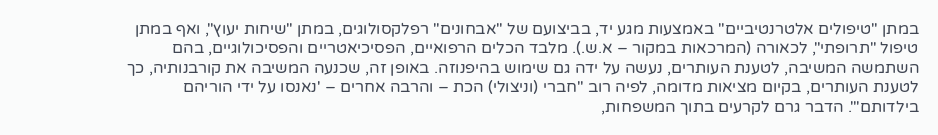במתן "טיפולים אלטרנטיביים" באמצעות מגע יד, בביצועם של "אבחונים" רפלקסולוגים, במתן "שיחות יעוץ", ואף במתן טיפול "תרופתי", לכאורה (המרכאות במקור – א.ש.). מלבד הכלים הרפואיים, הפסיכיאטריים והפסיכולוגיים, בהם השתמשה המשיבה, לטענת העותרים, נעשה על ידה גם שימוש בהיפנוזה. באופן זה, שכנעה המשיבה את קורבנותיה, כך לטענת העותרים, בקיום מציאות מדומה, לפיה רוב "חברי (וניצולי) הכת – והרבה אחרים – 'נאנסו על ידי הוריהם בילדותם'". הדבר גרם לקרעים בתוך המשפחות,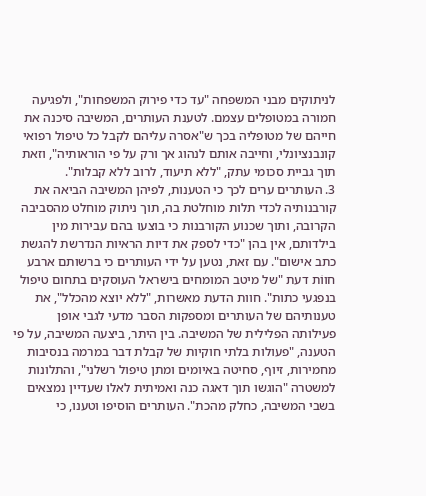לניתוקים מבני המשפחה "עד כדי פירוק המשפחות", ולפגיעה חמורה במטופלים עצמם. לטענת העותרים, המשיבה סיכנה את חייהם של מטופליה בכך ש"אסרה עליהם לקבל כל טיפול רפואי קונבנציונלי, וחייבה אותם לנהוג אך ורק על פי הוראותיה", וזאת תוך גביית סכומי עתק, "ללא תיעוד, לרוב ללא קבלות".
3. העותרים ערים לכך כי הטענות, לפיהן המשיבה הביאה את קורבנותיה לכדי תלות מוחלטת בה, תוך ניתוק מוחלט מהסביבה הקרובה, ותוך שכנוע הקורבנות כי בוצעו בהם עבירות מין בילדותם, אין בהן "כדי לספק את דיות הראיות הנדרשת להגשת כתב אישום". עם זאת, נטען על ידי העותרים כי ברשותם ארבע חווֹת דעת "של מיטב המומחים בישראל העוסקים בתחום טיפול בנפגעי כתות". חוות הדעת מאשרות, "ללא יוצא מהכלל", את טענותיהם של העותרים ומספקות הסבר מדעי לגבי אופן פעילותה הפלילית של המשיבה. בין היתר, ביצעה המשיבה, על פי הטענה, "פעולות בלתי חוקיות של קבלת דבר במרמה בנסיבות מחמירות, זיוף, סחיטה באיומים ומתן טיפול רשלני", והתלונות למשטרה "הוגשו תוך דאגה כנה ואמיתית לאלו שעדיין נמצאים בשבי המשיבה, כחלק מהכת". העותרים הוסיפו וטענו, כי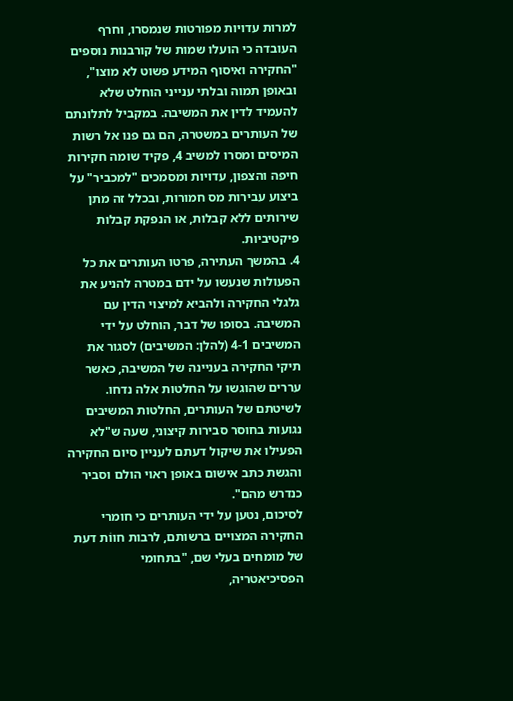למרות עדויות מפורטות שנמסרו, וחרף העובדה כי הועלו שמות של קורבנות נוספים "החקירה ואיסוף המידע פשוט לא מוצו", ובאופן תמוה ובלתי ענייני הוחלט שלא להעמיד לדין את המשיבה. במקביל לתלונתם של העותרים במשטרה, הם גם פנו אל רשות המיסים ומסרו למשיב 4, פקיד שומה חקירות חיפה והצפון, עדויות ומסמכים "למכביר" על ביצוע עבירות מס חמורות, ובכלל זה מתן שירותים ללא קבלות, או הנפקת קבלות פיקטיביות.
4. בהמשך העתירה, פרטו העותרים את כל הפעולות שנעשו על ידם במטרה להניע את גלגלי החקירה ולהביא למיצוי הדין עם המשיבה. בסופו של דבר, הוחלט על ידי המשיבים 4-1 (להלן: המשיבים) לסגור את תיקי החקירה בעניינה של המשיבה, כאשר עררים שהוגשו על החלטות אלה נדחו. לשיטתם של העותרים, החלטות המשיבים נגועות בחוסר סבירות קיצוני, שעה ש"לא הפעילו את שיקול דעתם לעניין סיום החקירה והגשת כתב אישום באופן ראוי הולם וסביר כנדרש מהם".
לסיכום, נטען על ידי העותרים כי חומרי החקירה המצויים ברשותם, לרבות חווֹת דעת של מומחים בעלי שם, "בתחומי הפסיכיאטריה,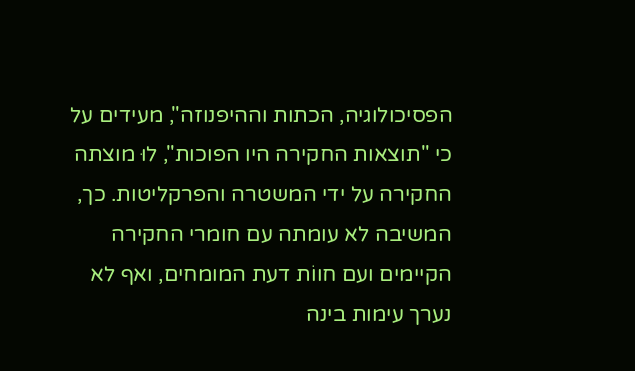הפסיכולוגיה, הכתות וההיפנוזה", מעידים על כי "תוצאות החקירה היו הפוכות", לוּ מוצתה החקירה על ידי המשטרה והפרקליטות. כך, המשיבה לא עומתה עם חומרי החקירה הקיימים ועם חווֹת דעת המומחים, ואף לא נערך עימות בינה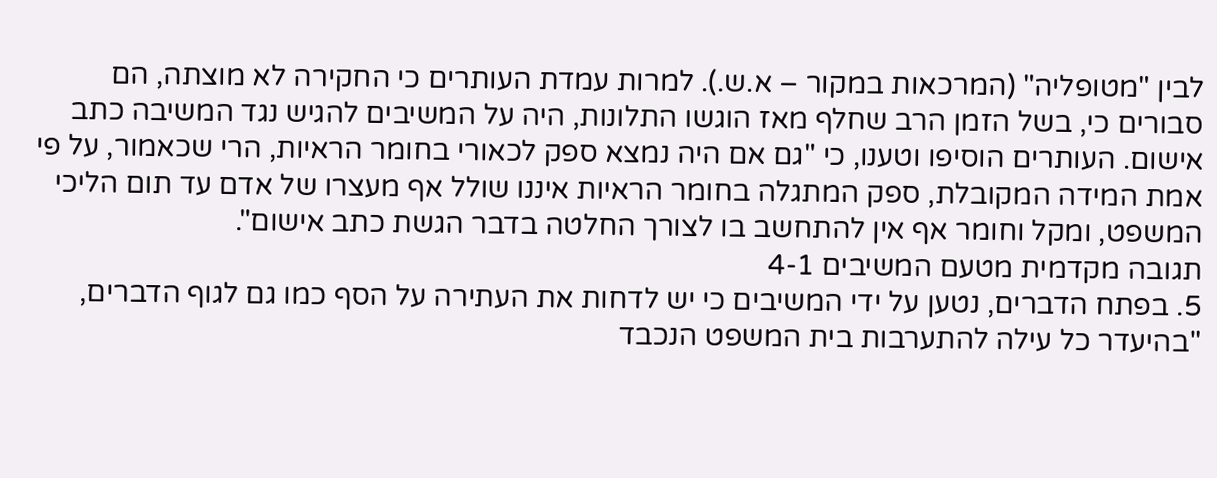לבין "מטופליה" (המרכאות במקור – א.ש.). למרות עמדת העותרים כי החקירה לא מוצתה, הם סבורים כי, בשל הזמן הרב שחלף מאז הוגשו התלונות, היה על המשיבים להגיש נגד המשיבה כתב אישום. העותרים הוסיפו וטענו, כי "גם אם היה נמצא ספק לכאורי בחומר הראיות, הרי שכאמור, על פי אמת המידה המקובלת, ספק המתגלה בחומר הראיות איננו שולל אף מעצרו של אדם עד תום הליכי המשפט, ומקל וחומר אף אין להתחשב בו לצורך החלטה בדבר הגשת כתב אישום".
תגובה מקדמית מטעם המשיבים 4-1
5. בפתח הדברים, נטען על ידי המשיבים כי יש לדחות את העתירה על הסף כמו גם לגוף הדברים, "בהיעדר כל עילה להתערבות בית המשפט הנכבד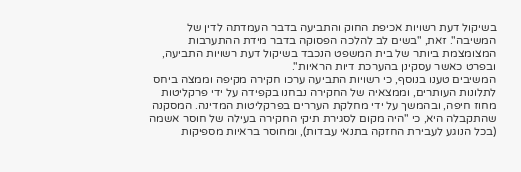בשיקול דעת רשויות אכיפת החוק והתביעה בדבר העמדתה לדין של המשיבה". זאת, "בשים לב להלכה הפסוקה בדבר מידת ההתערבות המצומצמת ביותר של בית המשפט הנכבד בשיקול דעת רשויות התביעה, ובפרט כאשר עסקינן בהערכת דיות הראיות".
המשיבים טענו בנוסף, כי רשויות התביעה ערכו חקירה מקיפה וממצה ביחס לתלונות העותרים, וממצאיה של החקירה נבחנו בקפידה על ידי פרקליטות מחוז חיפה, ובהמשך על ידי מחלקת העררים בפרקליטות המדינה. המסקנה שהתקבלה היא, כי "היה מקום לסגירת תיקי החקירה בעילה של חוסר אשמה (בכל הנוגע לעבירת החזקה בתנאי עבדות), ומחוסר בראיות מספיקות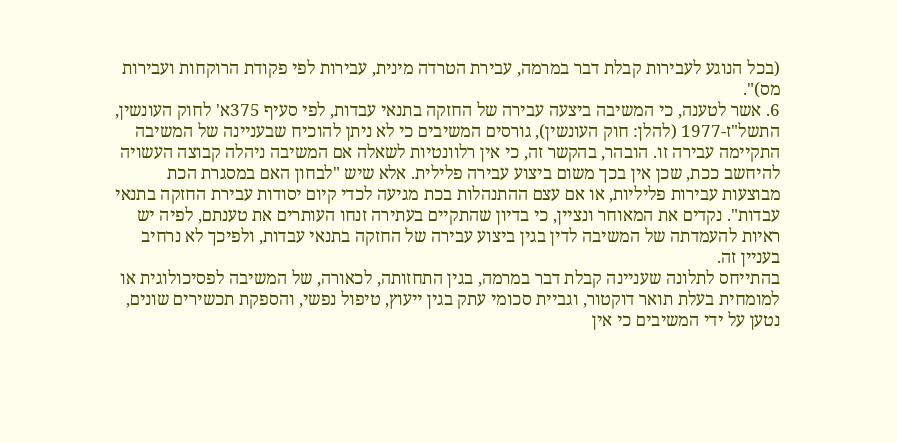(בכל הנוגע לעבירות קבלת דבר במרמה, עבירת הטרדה מינית, עבירות לפי פקודת הרוקחות ועבירות מס)".
6. אשר לטענה, כי המשיבה ביצעה עבירה של החזקה בתנאי עבדות, לפי סעיף 375א' לחוק העונשין, התשל"ז-1977 (להלן: חוק העונשין), גורסים המשיבים כי לא ניתן להוכיח שבעניינה של המשיבה התקיימה עבירה זו. הובהר, בהקשר זה, כי אין רלוונטיות לשאלה אם המשיבה ניהלה קבוצה העשויה להיחשב ככת, שכן אין בכך משום ביצוע עבירה פלילית. אלא שיש "לבחון האם במסגרת הכת מבוצעות עבירות פליליות, או אם עצם ההתנהלות בכת מגיעה לכדי קיום יסודות עבירת החזקה בתנאי עבדות". נקדים את המאוחר ונציין, כי בדיון שהתקיים בעתירה זנחו העותרים את טענתם, לפיה יש ראיות להעמדתה של המשיבה לדין בגין ביצוע עבירה של החזקה בתנאי עבדות, ולפיכך לא נרחיב בעניין זה.
בהתייחס לתלונה שעניינה קבלת דבר במרמה, בגין התחזותה, לכאורה, של המשיבה לפסיכולוגית או למומחית בעלת תואר דוקטור, וגביית סכומי עתק בגין ייעוץ, טיפול נפשי, והספקת תכשירים שונים, נטען על ידי המשיבים כי אין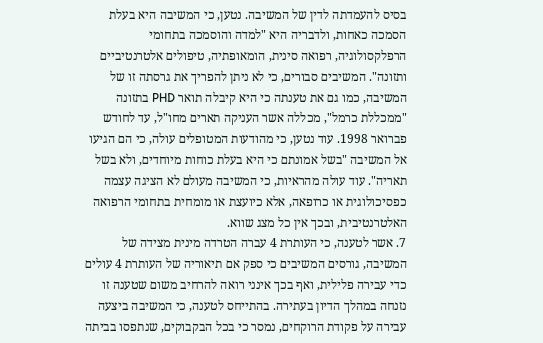בסיס להעמדתה לדין של המשיבה. נטען, כי המשיבה היא בעלת הסמכה כאחות, ולדבריה היא "למדה והוסמכה בתחומי הרפלקסולוגיה, רפואה סינית, הומאופתיה, טיפולים אלטרנטיביים ותזונה". המשיבים סבורים, כי לא ניתן להפריך את גרסתה זו של המשיבה, כמו גם את טענתה כי היא קיבלה תואר PHD בתזונה "ממכללת כרמל", מכללה אשר העניקה תארים מחו"ל, עד לחודש פברואר 1998. עוד נטען, כי מהודעות המטופלים עולה, כי הם הגיעו אל המשיבה "בשל אמונתם כי היא בעלת כוחות מיוחדים, ולא בשל תאריה". עוד עולה מהראיות, כי המשיבה מעולם לא הציגה עצמה כפסיכולוגית או כרופאה, אלא כיועצת או מומחית בתחומי הרפואה האלטרנטיבית, ובכך אין כל מצג שווא.
7. אשר לטענה, כי העותרת 4 עברה הטרדה מינית מצידה של המשיבה, גורסים המשיבים כי ספק אם תיאוריה של העותרת 4 עולים כדי עבירה פלילית, ואף בכך אינני רואה להרחיב משום שטענה זו נזנחה במהלך הדיון בעתירה. בהתייחס לטענה, כי המשיבה ביצעה עבירה על פקודת הרוקחים, נמסר כי בכל הבקבוקים, שנתפסו בביתה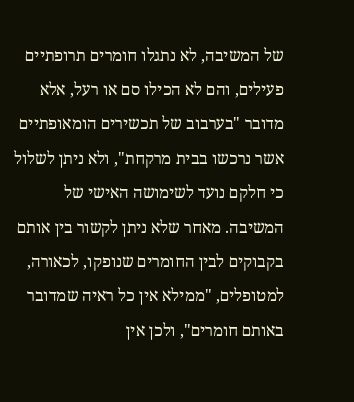של המשיבה, לא נתגלו חומרים תרופתיים פעילים, והם לא הכילו סם או רעל, אלא מדובר "בערבוב של תכשירים הומאופתיים אשר נרכשו בבית מרקחת", ולא ניתן לשלול כי חלקם נועד לשימושה האישי של המשיבה. מאחר שלא ניתן לקשור בין אותם בקבוקים לבין החומרים שנופקו, לכאורה, למטופלים, "ממילא אין כל ראיה שמדובר באותם חומרים", ולכן אין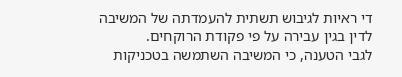די ראיות לגיבוש תשתית להעמדתה של המשיבה לדין בגין עבירה על פי פקודת הרוקחים.
לגבי הטענה, כי המשיבה השתמשה בטכניקות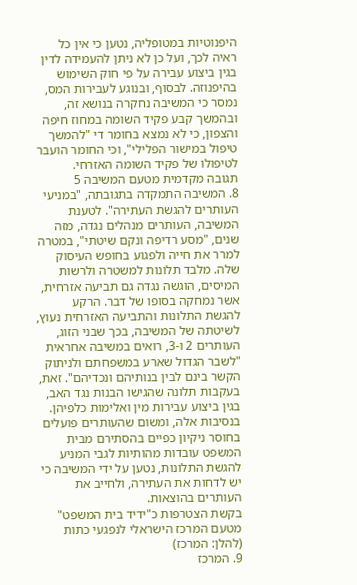היפנוטיות במטופליה, נטען כי אין כל ראיה לכך, ועל כן לא ניתן להעמידה לדין בגין ביצוע עבירה על פי חוק השימוש בהיפנוזה. לבסוף, ובנוגע לעבירות המס, נמסר כי המשיבה נחקרה בנושא זה, ובהמשך קבע פקיד השומה במחוז חיפה והצפון, כי לא נמצא בחומר די "להמשך טיפול במישור הפלילי", וכי החומר הועבר לטיפולו של פקיד השומה האזרחי.
תגובה מקדמית מטעם המשיבה 5
8. המשיבה התמקדה בתגובתה, "במניעי העותרים להגשת העתירה". לטענת המשיבה, העותרים מנהלים נגדה, מזה שנים, "מסע רדיפה ונקם שיטתי", במטרה למרר את חייה ולפגוע בחופש העיסוק שלה. מלבד תלונות למשטרה ולרשות המיסים, הוגשה נגדה גם תביעה אזרחית, אשר נמחקה בסופו של דבר. הרקע להגשת התלונות והתביעה האזרחית נעוץ, לשיטתה של המשיבה, בכך שבני הזוג, העותרים 2 ו-3, רואים במשיבה אחראית "לשבר הגדול שארע במשפחתם ולניתוק הקשר בינם לבין בנותיהם ונכדיהם". זאת, בעקבות תלונה שהגישו הבנות נגד האב, בגין ביצוע עבירות מין ואלימות כלפיהן.
בנסיבות אלה, ומשום שהעותרים פועלים בחוסר ניקיון כפיים בהסתירם מבית המשפט עובדות מהותיות לגבי המניע להגשת התלונות, נטען על ידי המשיבה כי יש לדחות את העתירה, ולחייב את העותרים בהוצאות.
בקשת הצטרפות כ"ידיד בית המשפט" מטעם המרכז הישראלי לנפגעי כתות (להלן: המרכז)
9. המרכז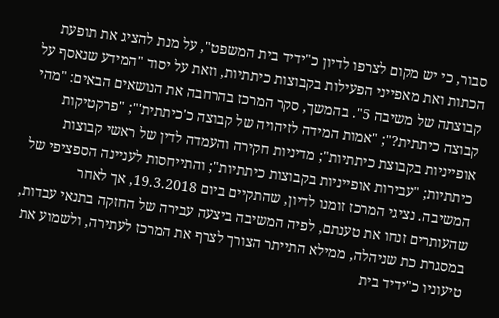סבור, כי יש מקום לצרפו לדיון כ"ידיד בית המשפט", על מנת להציג את תופעת הכתות ואת מאפייני הפעילות בקבוצות כיתתיות, וזאת על יסוד "המידע שנאסף על קבוצתה של משיבה 5". בהמשך, סקר המרכז בהרחבה את הנושאים הבאים: "מהי קבוצה כיתתית?"; "אמות המידה לזיהויה של קבוצה כ'כיתתית'"; "פרקטיקות אופייניות בקבוצת כיתתיות"; מדיניות חקירה והעמדה לדין של ראשי קבוצות כיתתיות; "עבירות אופייניות בקבוצות כיתתיות"; והתייחסות לעניינה הספציפי של המשיבה. נציגי המרכז זומנו לדיון, שהתקיים ביום 19.3.2018, אך לאחר שהעותרים זנחו את טענתם, לפיה המשיבה ביצעה עבירה של החזקה בתנאי עבדות, במסגרת כת שניהלה, ממילא התייתר הצורך לצרף את המרכז לעתירה, ולשמוע את טיעוניו כ"ידיד בית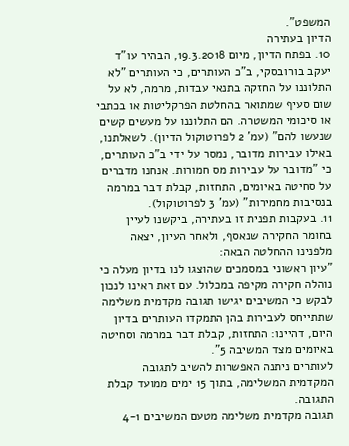המשפט".
הדיון בעתירה
10. בפתח הדיון, מיום 19.3.2018, הבהיר עו"ד יעקב בורובסקי, ב"כ העותרים, כי העותרים "לא התלוננו על החזקה בתנאי עבדות, מרמה, לא על שום סעיף שמתואר בהחלטת הפרקליטות או בכתבי או סיכומי המשטרה. הם התלוננו על מעשים קשים שנעשו להם" (עמ' 2 לפרוטוקול הדיון). לשאלתנו, באילו עבירות מדובר, נמסר על ידי ב"כ העותרים, כי "מדובר על עבירות מס חמורות. אנחנו מדברים על סחיטה באיומים, התחזות, קבלת דבר במרמה בנסיבות מחמירות" (עמ' 3 לפרוטוקול).
11. בעקבות תפנית זו בעתירה, ביקשנו לעיין בחומר החקירה שנאסף, ולאחר העיון, יצאה מלפנינו ההחלטה הבאה:
"עיון ראשוני במסמכים שהוצגו לנו בדיון מעלה כי נוהלה חקירה מקיפה במכלול. עם זאת ראינו לנכון לבקש כי המשיבים יגישו תגובה מקדמית משלימה שתתייחס לעבירות בהן התמקדו העותרים בדיון היום, דהיינו: התחזות, קבלת דבר במרמה וסחיטה באיומים מצד המשיבה 5".
לעותרים ניתנה האפשרות להשיב לתגובה המקדמית המשלימה, בתוך 15 ימים ממועד קבלת התגובה.
תגובה מקדמית משלימה מטעם המשיבים 4-1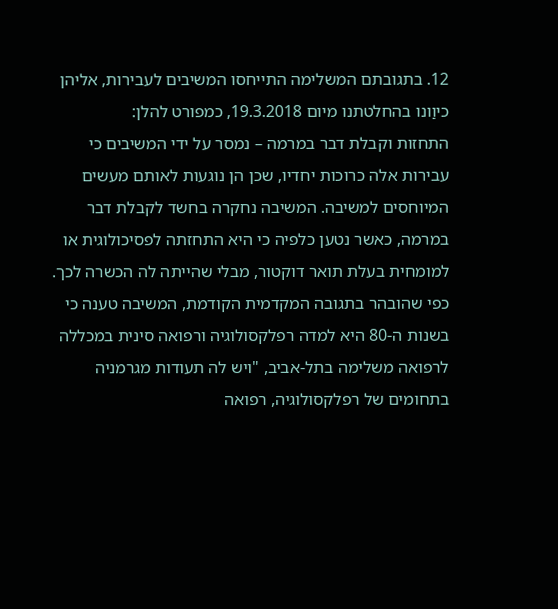12. בתגובתם המשלימה התייחסו המשיבים לעבירות, אליהן כיוַונו בהחלטתנו מיום 19.3.2018, כמפורט להלן:
התחזות וקבלת דבר במרמה – נמסר על ידי המשיבים כי עבירות אלה כרוכות יחדיו, שכן הן נוגעות לאותם מעשים המיוחסים למשיבה. המשיבה נחקרה בחשד לקבלת דבר במרמה, כאשר נטען כלפיה כי היא התחזתה לפסיכולוגית או למומחית בעלת תואר דוקטור, מבלי שהייתה לה הכשרה לכך. כפי שהובהר בתגובה המקדמית הקודמת, המשיבה טענה כי בשנות ה-80 היא למדה רפלקסולוגיה ורפואה סינית במכללה לרפואה משלימה בתל-אביב, "ויש לה תעודות מגרמניה בתחומים של רפלקסולוגיה, רפואה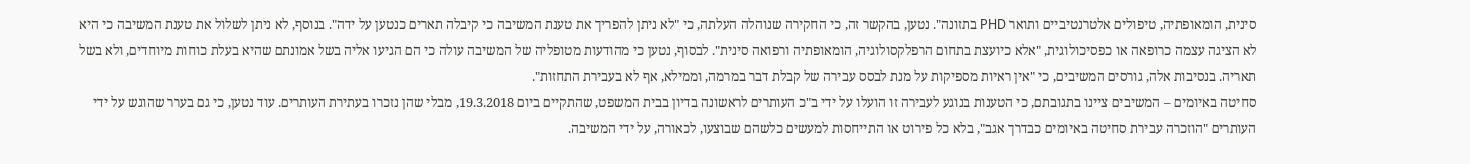סינית, הומאופתיה, טיפולים אלטרנטיביים ותואר PHD בתזונה". נטען, בהקשר זה, כי החקירה שנוהלה העלתה, כי "לא ניתן להפריך את טענת המשיבה כי קיבלה תארים כנטען על ידה". בנוסף, לא ניתן לשלול את טענת המשיבה כי היא לא הציגה עצמה כרופאה או כפסיכולוגית, "אלא כיועצת בתחום הרפלקסולוגיה, הומאופתיה ורפואה סינית". לבסוף, נטען כי מהודעות מטופליה של המשיבה עולה כי הם הגיעו אליה בשל אמונתם שהיא בעלת כוחות מיוחדים, ולא בשל תאריה. בנסיבות אלה, גורסים המשיבים, כי "אין ראיות מספיקות על מנת לבסס עבירה של קבלת דבר במרמה, וממילא, אף לא בעבירת התחזות".
סחיטה באיומים – המשיבים ציינו בתגובתם, כי הטענות בנוגע לעבירה זו הועלו על ידי ב"כ העותרים לראשונה בדיון בבית המשפט, שהתקיים ביום 19.3.2018, מבלי שהן נזכרו בעתירת העותרים. עוד נטען, כי גם בערר שהוגש על ידי העותרים "הוזכרה עבירת סחיטה באיומים כבדרך אגב", בלא כל פירוט או התייחסות למעשים כלשהם שבוצעו, לכאורה, על ידי המשיבה.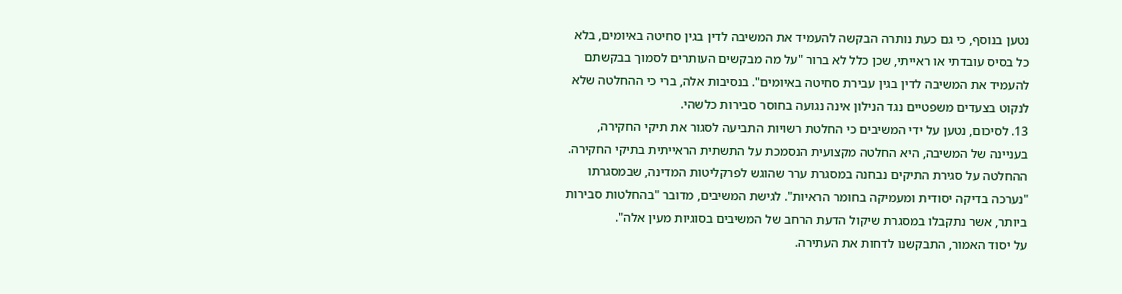נטען בנוסף, כי גם כעת נותרה הבקשה להעמיד את המשיבה לדין בגין סחיטה באיומים, בלא כל בסיס עובדתי או ראייתי, שכן כלל לא ברור "על מה מבקשים העותרים לסמוך בבקשתם להעמיד את המשיבה לדין בגין עבירת סחיטה באיומים". בנסיבות אלה, ברי כי ההחלטה שלא לנקוט בצעדים משפטיים נגד הנילון אינה נגועה בחוסר סבירות כלשהי.
13. לסיכום, נטען על ידי המשיבים כי החלטת רשויות התביעה לסגור את תיקי החקירה, בעניינה של המשיבה, היא החלטה מקצועית הנסמכת על התשתית הראייתית בתיקי החקירה. ההחלטה על סגירת התיקים נבחנה במסגרת ערר שהוגש לפרקליטות המדינה, שבמסגרתו "נערכה בדיקה יסודית ומעמיקה בחומר הראיות". לגישת המשיבים, מדובר "בהחלטות סבירות ביותר, אשר נתקבלו במסגרת שיקול הדעת הרחב של המשיבים בסוגיות מעין אלה".
על יסוד האמור, התבקשנו לדחות את העתירה.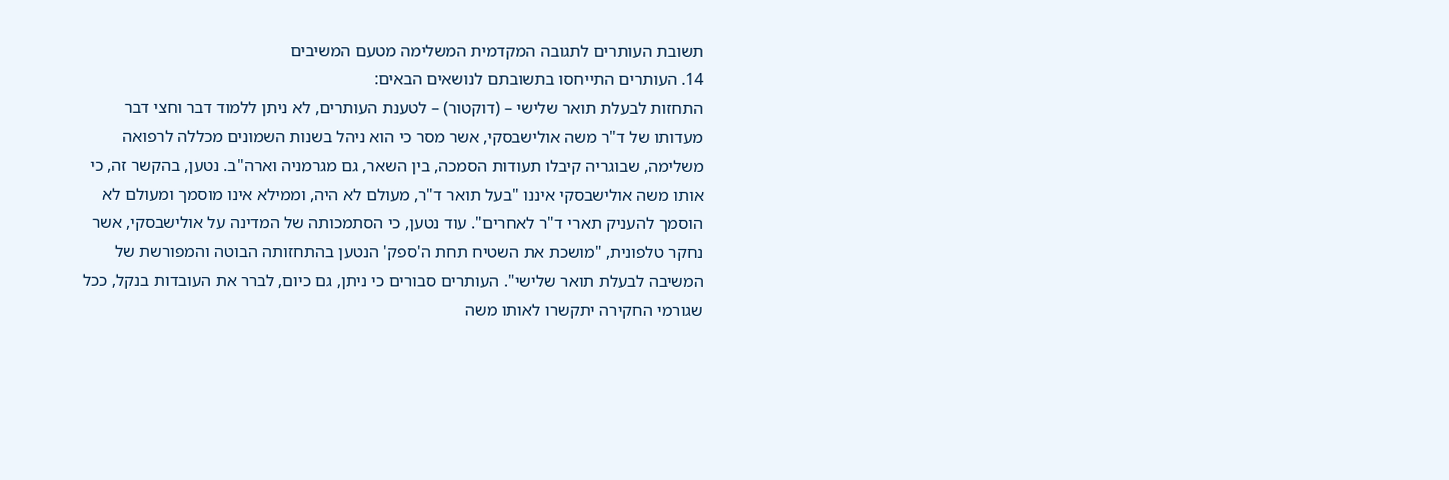תשובת העותרים לתגובה המקדמית המשלימה מטעם המשיבים
14. העותרים התייחסו בתשובתם לנושאים הבאים:
התחזות לבעלת תואר שלישי – (דוקטור) – לטענת העותרים, לא ניתן ללמוד דבר וחצי דבר מעדותו של ד"ר משה אולישבסקי, אשר מסר כי הוא ניהל בשנות השמונים מכללה לרפואה משלימה, שבוגריה קיבלו תעודות הסמכה, בין השאר, גם מגרמניה וארה"ב. נטען, בהקשר זה, כי אותו משה אולישבסקי איננו "בעל תואר ד"ר, מעולם לא היה, וממילא אינו מוסמך ומעולם לא הוסמך להעניק תארי ד"ר לאחרים". עוד נטען, כי הסתמכותה של המדינה על אולישבסקי, אשר נחקר טלפונית, "מושכת את השטיח תחת ה'ספק' הנטען בהתחזותה הבוטה והמפורשת של המשיבה לבעלת תואר שלישי". העותרים סבורים כי ניתן, גם כיום, לברר את העובדות בנקל, ככל שגורמי החקירה יתקשרו לאותו משה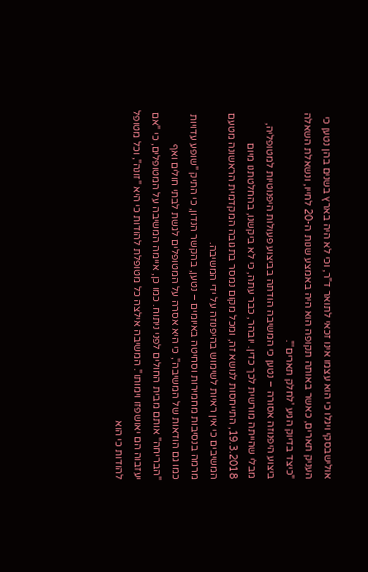אולישבסקי ויגלו כי הוא עצמו אינו זכאי לתואר ד"ר, וכי לא היה בארץ בשנים בהן נטען כי העניק תארים, כאשר באותה תקופה הוא היה באמצע שנות ה-20 לחייו, ונשאלת השאלה "כיצד בדיוק הגיע 'לחלק תארים'".
ביצוע היפנוזה אסורה – נטען כי המשיבה הודתה בביצוע פעולות היפנוטיות למטופליה, מבלי שהייתה מורשית לכך כדין. יובהר, כבר עתה, כי לא ביקשנו, בהחלטתנו מיום 19.3.2018, התייחסות לנושא זה, ומכל מקום נמסר בתגובה המקדמית הראשונה מטעם המשיבים כי אין ראיות לשימוש בהיפנוזה על ידי המשיבה.
מרמה בנסיבות מחמירות וסחיטה באיומים – נטען, בהקשר הנדון, כי התיק "שופע עדויות כמו גם הודאות של המשיבה", כי היא אסרה על המטופלים לגשת לבתי חולים ואף "הבריחה" אותם מבית החולים לפני ניתוח. כמו כן, איימה המשיבה על המטופלים, כי "אם יעזבוה הם יאושפזו וימותו". המשיבה אילצה כל מטופלת להודות כי היא "זונה", וכל מטופל להודות כי הוא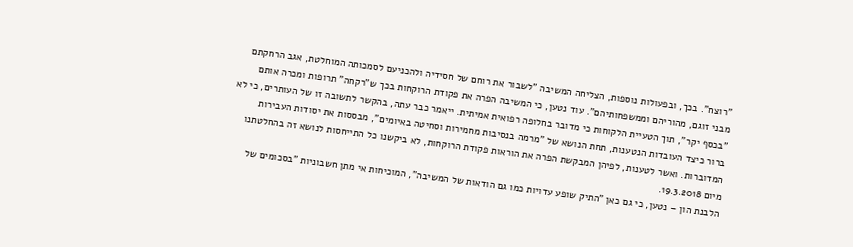"רוצח". בכך, ובפעולות נוספות, הצליחה המשיבה "לשבור את רוחם של חסידיה ולהכניעם לסמכותה המוחלטת, אגב הרחקתם מבני זוגם, מהוריהם וממשפחותיהם". עוד נטען, כי המשיבה הפרה את פקודת הרוקחות בכך ש"רקחה" תרופות ומכרה אותם "בכסף יקר", תוך הטעיית הלקוחות כי מדובר בחלופה רפואית אמיתית. ייאמר כבר עתה, בהקשר לתשובה זו של העותרים, כי לא ברור כיצד העובדות הנטענות, תחת הנושא של "מרמה בנסיבות מחמירות וסחיטה באיומים", מבססות את יסודות העבירות המדוברות. ואשר לטענות, לפיהן המבקשת הפרה את הוראות פקודת הרוקחות, לא ביקשנו כל התייחסות לנושא זה בהחלטתנו מיום 19.3.2018.
הלבנת הון – נטען, כי גם כאן "התיק שופע עדויות כמו גם הודאות של המשיבה", המוכיחות אי מתן חשבוניות "בסכומים של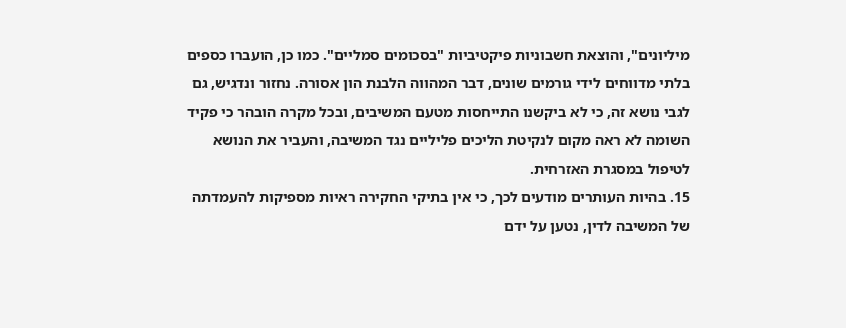מיליונים", והוצאת חשבוניות פיקטיביות "בסכומים סמליים". כמו כן, הועברו כספים בלתי מדווחים לידי גורמים שונים, דבר המהווה הלבנת הון אסורה. נחזור ונדגיש, גם לגבי נושא זה, כי לא ביקשנו התייחסות מטעם המשיבים, ובכל מקרה הובהר כי פקיד השומה לא ראה מקום לנקיטת הליכים פליליים נגד המשיבה, והעביר את הנושא לטיפול במסגרת האזרחית.
15. בהיות העותרים מודעים לכך, כי אין בתיקי החקירה ראיות מספיקות להעמדתה של המשיבה לדין, נטען על ידם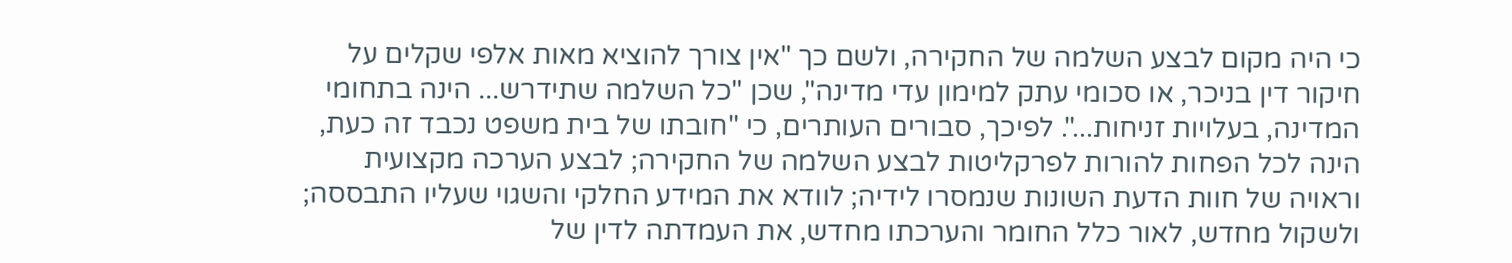כי היה מקום לבצע השלמה של החקירה, ולשם כך "אין צורך להוציא מאות אלפי שקלים על חיקור דין בניכר, או סכומי עתק למימון עדי מדינה", שכן "כל השלמה שתידרש... הינה בתחומי המדינה, בעלויות זניחות...". לפיכך, סבורים העותרים, כי "חובתו של בית משפט נכבד זה כעת, הינה לכל הפחות להורות לפרקליטות לבצע השלמה של החקירה; לבצע הערכה מקצועית וראויה של חוות הדעת השונות שנמסרו לידיה; לוודא את המידע החלקי והשגוי שעליו התבססה; ולשקול מחדש, לאור כלל החומר והערכתו מחדש, את העמדתה לדין של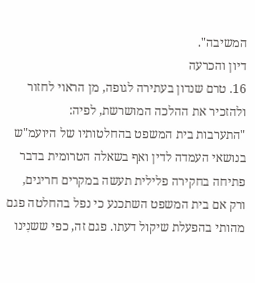המשיבה".
דיון והכרעה
16. טרם שנדון בעתירה לגופה, מן הראוי לחזור ולהזכיר את ההלכה המושרשת, לפיה:
"התערבות בית המשפט בהחלטותיו של היועמ"ש בנושאי העמדה לדין ואף בשאלה הטרומית בדבר פתיחה בחקירה פלילית תעשה במקרים חריגים, ורק אם בית המשפט השתכנע כי נפל בהחלטה פגם מהותי בהפעלת שיקול דעתו. פגם זה, כפי ששנִינו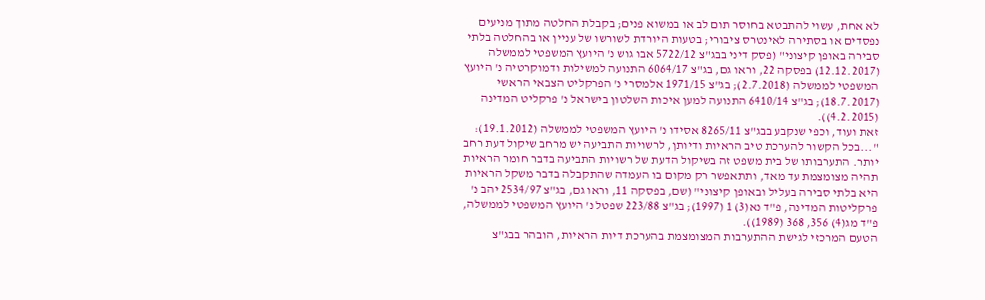לא אחת, עשוי להתבטא בחוסר תום לב או במשוא פנים; בקבלת החלטה מתוך מניעים נפסדים או בסתירה לאינטרס ציבורי; בטעות היורדת לשורשו של עניין או בהחלטה בלתי סבירה באופן קיצוני" (פסק דיני בבג"צ 5722/12 אבו גוש נ' היועץ המשפטי לממשלה (12.12.2017) בפסקה 22, וראו גם, בג"צ 6064/17 התנועה למשילות ודמוקרטיה נ' היועץ המשפטי לממשלה (2.7.2018); בג"צ 1971/15 אלמסרי נ' הפרקליט הצבאי הראשי (18.7.2017); בג"צ 6410/14 התנועה למען איכות השלטון בישראל נ' פרקליט המדינה (4.2.2015)).
זאת ועוד, וכפי שנקבע בבג"צ 8265/11 אסידו נ' היועץ המשפטי לממשלה (19.1.2012): "...בכל הקשור להערכת טיב הראיות ודיותן, לרשויות התביעה יש מרחב שיקול דעת רחב יותר. התערבותו של בית משפט זה בשיקול הדעת של רשויות התביעה בדבר חומר הראיות תהיה מצומצמת עד מאד, ותתאפשר רק מקום בו העמדה שהתקבלה בדבר משקל הראיות היא בלתי סבירה בעליל ובאופן קיצוני" (שם, בפסקה 11, וראו גם, בג"צ 2534/97 יהב נ' פרקליטות המדינה, פ"ד נא(3) 1 (1997); בג"צ 223/88 שפטל נ' היועץ המשפטי לממשלה, פ"ד מג(4) 356, 368 (1989)).
הטעם המרכזי לגישת ההתערבות המצומצמת בהערכת דיות הראיות, הובהר בבג"צ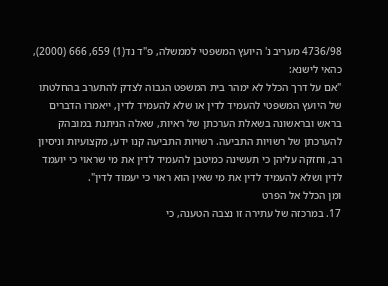4736/98 מעריב נ' היועץ המשפטי לממשלה, פ"ד נד(1) 659, 666 (2000), כהאי לישנא:
"אם על דרך הכלל לא ימהר בית המשפט הגבוה לצדק להתערב בהחלטתו של היועץ המשפטי להעמיד לדין או שלא להעמיד לדין, ייאמרו הדברים בראש ובראשונה בשאלת הערכתן של ראיות, שאלה הניתנת במובהק להערכתן של רשויות התביעה. רשויות התביעה קנו ידע, מקצועיות וניסיון רב, וחזקה עליהן כי תעשינה כמיטבן להעמיד לדין את מי שראוי כי יועמד לדין ושלא להעמיד לדין את מי שאין הוא ראוי כי יעמוד לדין".
ומן הכלל אל הפרט
17. במרכזה של עתירה זו נצבה הטענה, כי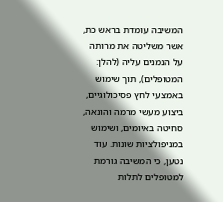המשיבה עומדת בראש כת, אשר משליטה את מרותה על הנמנים עליה (להלן: המטופלים), תוך שימוש באמצעי לחץ פסיכולוגיים, ביצוע מעשי מרמה והונאה, סחיטה באיומים, ושימוש במניפולציות שונות. עוד נטען, כי המשיבה גורמת למטופלים לתלות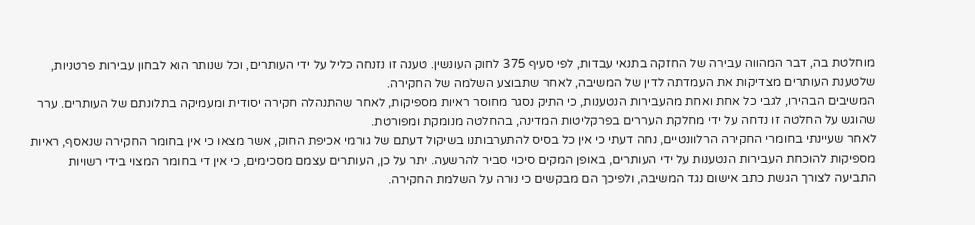מוחלטת בה, דבר המהווה עבירה של החזקה בתנאי עבדות, לפי סעיף 375 לחוק העונשין. טענה זו נזנחה כליל על ידי העותרים, וכל שנותר הוא לבחון עבירות פרטניות, שלטענת העותרים מצדיקות את העמדתה לדין של המשיבה, לאחר שתבוצע השלמה של החקירה.
המשיבים הבהירו, לגבי כל אחת ואחת מהעבירות הנטענות, כי התיק נסגר מחוסר ראיות מספיקות, לאחר שהתנהלה חקירה יסודית ומעמיקה בתלונתם של העותרים. ערר שהוגש על החלטה זו נדחה על ידי מחלקת העררים בפרקליטות המדינה, בהחלטה מנומקת ומפורטת.
לאחר שעיינתי בחומרי החקירה הרלוונטיים, נחה דעתי כי אין כל בסיס להתערבותנו בשיקול דעתם של גורמי אכיפת החוק, אשר מצאו כי אין בחומר החקירה שנאסף, ראיות מספיקות להוכחת העבירות הנטענות על ידי העותרים, באופן המקים סיכוי סביר להרשעה. יתר על כן, העותרים עצמם מסכימים, כי אין די בחומר המצוי בידי רשויות התביעה לצורך הגשת כתב אישום נגד המשיבה, ולפיכך הם מבקשים כי נורה על השלמת החקירה.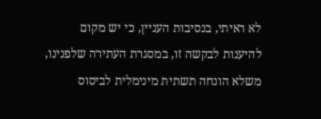לא ראיתי, בנסיבות העניין, כי יש מקום להיענות לבקשה זו, במסגרת העתירה שלפנינו, משלא הונחה תשתית מינימלית לביסוס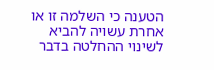הטענה כי השלמה זו או אחרת עשויה להביא לשינוי ההחלטה בדבר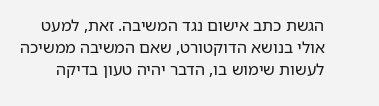הגשת כתב אישום נגד המשיבה. זאת, למעט אולי בנושא הדוקטורט, שאם המשיבה ממשיכה לעשות שימוש בו, הדבר יהיה טעון בדיקה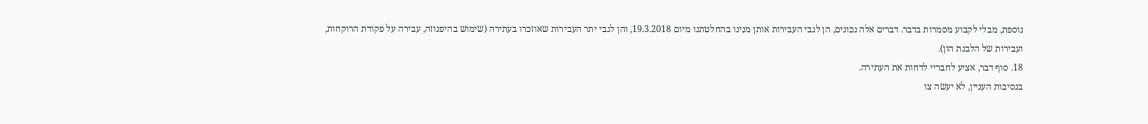נוספת, מבלי לקבוע מסמרות בדבר. דברים אלה נכונים, הן לגבי העבירות אותן מנִינו בהחלטתנו מיום 19.3.2018, והן לגבי יתר העבירות שאוזכרו בעתירה (שימוש בהיפנוזה, עבירה על פקודת הרוקחות, ועבירות של הלבנת הון).
18. סוף דבר, אציע לחבריי לדחות את העתירה.
בנסיבות העניין, לא יעשה צו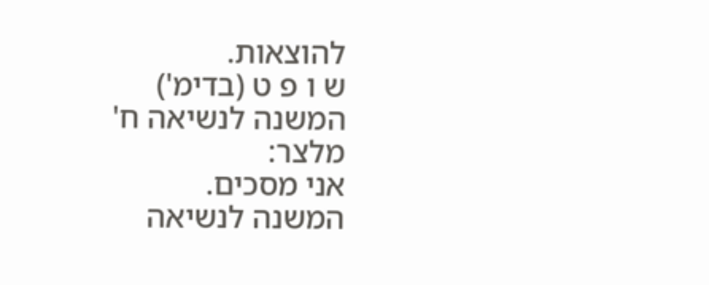להוצאות.
ש ו פ ט (בדימ')
המשנה לנשיאה ח' מלצר:
אני מסכים.
המשנה לנשיאה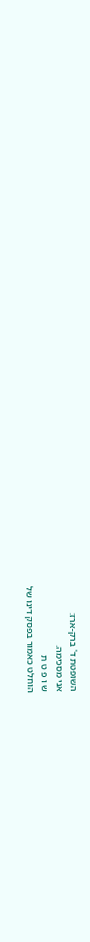השופטת ד' ברק-ארז:
אני מסכימה.
ש ו פ ט ת
הוחלט כאמור בפסק דינו של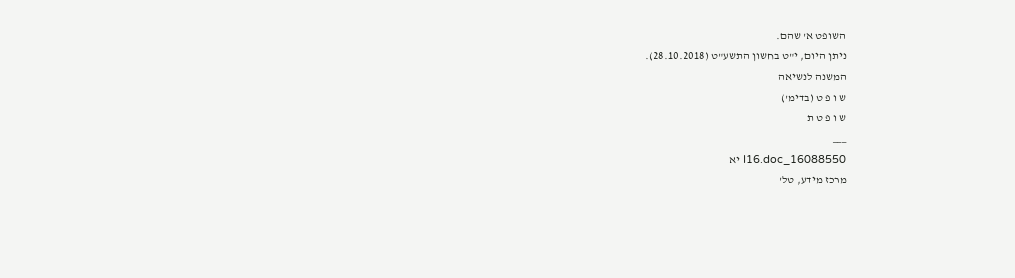השופט א' שהם.
ניתן היום, י"ט בחשון התשע"ט (28.10.2018).
המשנה לנשיאה
ש ו פ ט (בדימ')
ש ו פ ט ת
___
16088550_I16.doc יא
מרכז מידע, טל'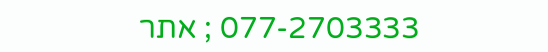077-2703333 ; אתר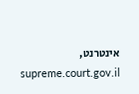אינטרנט, supreme.court.gov.il